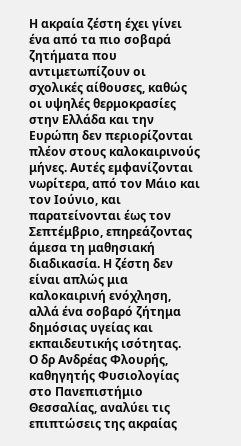Η ακραία ζέστη έχει γίνει ένα από τα πιο σοβαρά ζητήματα που αντιμετωπίζουν οι σχολικές αίθουσες, καθώς οι υψηλές θερμοκρασίες στην Ελλάδα και την Ευρώπη δεν περιορίζονται πλέον στους καλοκαιρινούς μήνες. Αυτές εμφανίζονται νωρίτερα, από τον Μάιο και τον Ιούνιο, και παρατείνονται έως τον Σεπτέμβριο, επηρεάζοντας άμεσα τη μαθησιακή διαδικασία. Η ζέστη δεν είναι απλώς μια καλοκαιρινή ενόχληση, αλλά ένα σοβαρό ζήτημα δημόσιας υγείας και εκπαιδευτικής ισότητας.
Ο δρ Ανδρέας Φλουρής, καθηγητής Φυσιολογίας στο Πανεπιστήμιο Θεσσαλίας, αναλύει τις επιπτώσεις της ακραίας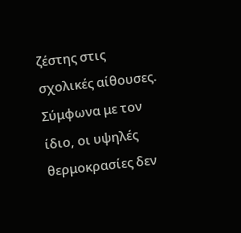ζέστης στις σχολικές αίθουσες. Σύμφωνα με τον ίδιο, οι υψηλές θερμοκρασίες δεν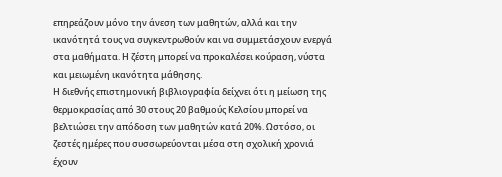επηρεάζουν μόνο την άνεση των μαθητών, αλλά και την ικανότητά τους να συγκεντρωθούν και να συμμετάσχουν ενεργά στα μαθήματα. Η ζέστη μπορεί να προκαλέσει κούραση, νύστα και μειωμένη ικανότητα μάθησης.
Η διεθνής επιστημονική βιβλιογραφία δείχνει ότι η μείωση της θερμοκρασίας από 30 στους 20 βαθμούς Κελσίου μπορεί να βελτιώσει την απόδοση των μαθητών κατά 20%. Ωστόσο, οι ζεστές ημέρες που συσσωρεύονται μέσα στη σχολική χρονιά έχουν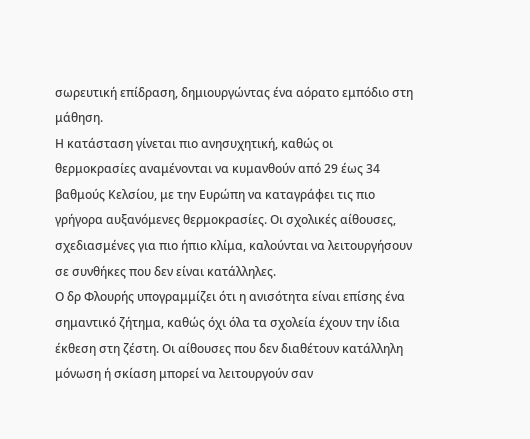σωρευτική επίδραση, δημιουργώντας ένα αόρατο εμπόδιο στη μάθηση.
Η κατάσταση γίνεται πιο ανησυχητική, καθώς οι θερμοκρασίες αναμένονται να κυμανθούν από 29 έως 34 βαθμούς Κελσίου, με την Ευρώπη να καταγράφει τις πιο γρήγορα αυξανόμενες θερμοκρασίες. Οι σχολικές αίθουσες, σχεδιασμένες για πιο ήπιο κλίμα, καλούνται να λειτουργήσουν σε συνθήκες που δεν είναι κατάλληλες.
Ο δρ Φλουρής υπογραμμίζει ότι η ανισότητα είναι επίσης ένα σημαντικό ζήτημα, καθώς όχι όλα τα σχολεία έχουν την ίδια έκθεση στη ζέστη. Οι αίθουσες που δεν διαθέτουν κατάλληλη μόνωση ή σκίαση μπορεί να λειτουργούν σαν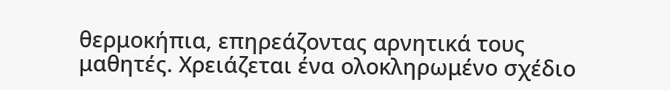θερμοκήπια, επηρεάζοντας αρνητικά τους μαθητές. Χρειάζεται ένα ολοκληρωμένο σχέδιο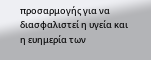προσαρμογής για να διασφαλιστεί η υγεία και η ευημερία των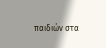παιδιών στα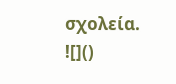σχολεία.
![]()